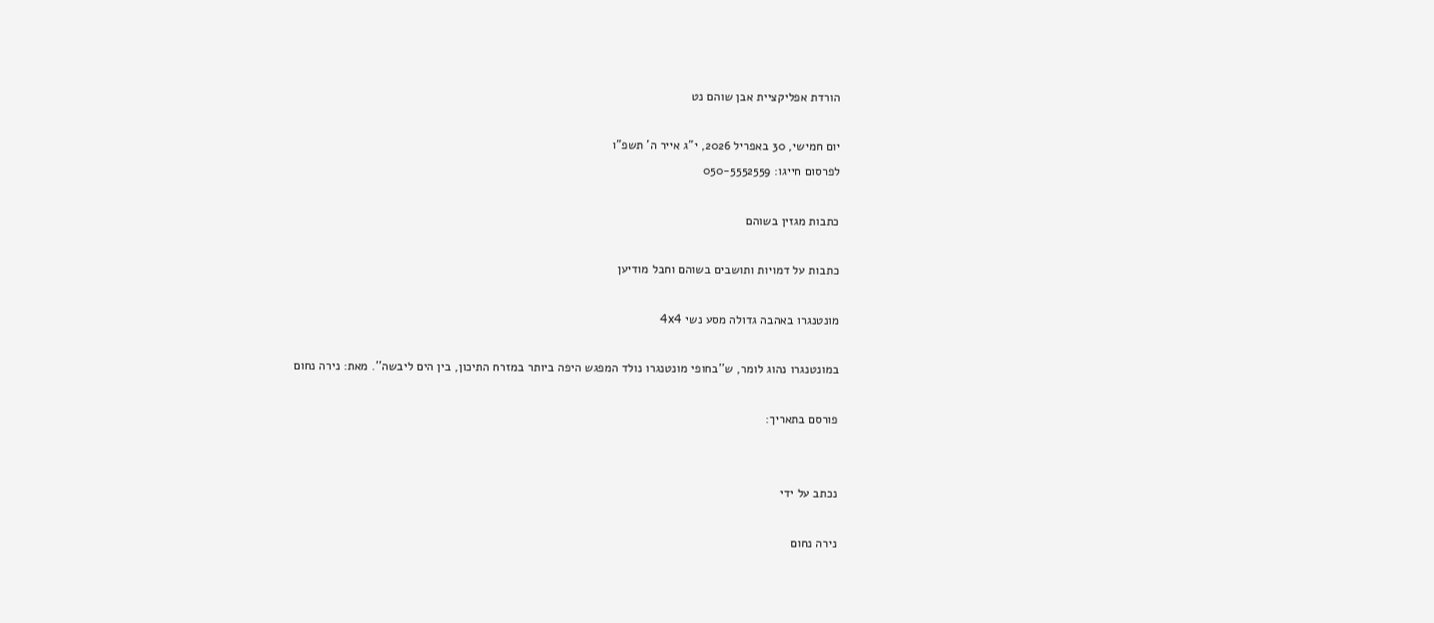הורדת אפליקציית אבן שוהם נט

יום חמישי, 30 באפריל 2026, י"ג אייר ה' תשפ"ו
לפרסום חייגו: 050-5552559

כתבות מגזין בשוהם

כתבות על דמויות ותושבים בשוהם וחבל מודיען

מונטנגרו באהבה גדולה מסע נשי 4x4

במונטנגרו נהוג לומר, ש’’בחופי מונטנגרו נולד המפגש היפה ביותר במזרח התיכון, בין הים ליבשה’’. מאת: נירה נחום

פורסם בתאריך:


נכתב על ידי

נירה נחום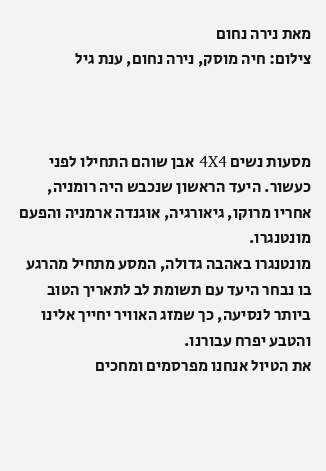מאת נירה נחום
צילום: חיה מוסק, נירה נחום, ענת גיל



מסעות נשים 4X4 אבן שוהם התחילו לפני כעשור. היעד הראשון שנכבש היה רומניה, אחריו מרוקו, גיאורגיה, אוגנדה ארמניה והפעם מונטנגרו.
מונטנגרו באהבה גדולה, המסע מתחיל מהרגע בו נבחר היעד עם תשומת לב לתאריך הטוב ביותר לנסיעה, כך שמזג האוויר יחייך אלינו והטבע יפרח עבורנו.
את הטיול אנחנו מפרסמים ומחכים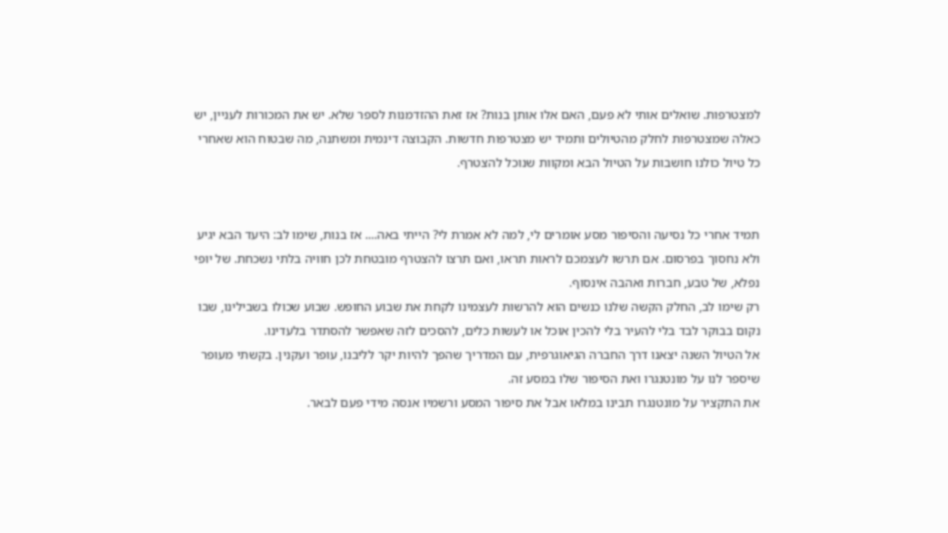למצטרפות. שואלים אותי לא פעם, האם אלו אותן בנות? אז זאת ההזדמנות לספר שלא. יש את המכורות לעניין, יש כאלה שמצטרפות לחלק מהטיולים ותמיד יש מצטרפות חדשות. הקבוצה דינמית ומשתנה, מה שבטוח הוא שאחרי כל טיול כולנו חושבות על הטיול הבא ומקוות שנוכל להצטרף.


תמיד אחרי כל נסיעה והסיפור מסע אומרים לי, למה לא אמרת לי? הייתי באה.... אז בנות, שימו לב: היעד הבא יגיע ולא נחסוך בפרסום. אם תרשו לעצמכם לראות תראו, ואם תרצו להצטרף מובטחת לכן חוויה בלתי נשכחת. של יופי נפלא, של טבע, חברות ואהבה אינסוף.
רק שימו לב, החלק הקשה שלנו כנשים הוא להרשות לעצמינו לקחת את שבוע החופש. שבוע שכולו בשבילינו, שבו נקום בבוקר לבד בלי להעיר בלי להכין אוכל או לעשות כלים, להסכים לזה שאפשר להסתדר בלעדינו.
אל הטיול השנה יצאנו דרך החברה הגיאוגרפית, עם המדריך שהפך להיות יקר לליבנו, עופר ועקנין. בקשתי מעופר שיספר לנו על מונטנגרו ואת הסיפור שלו במסע זה.
את התקציר על מונטנגרו תבינו במלאו אבל את סיפור המסע ורשמיו אנסה מידי פעם לבאר.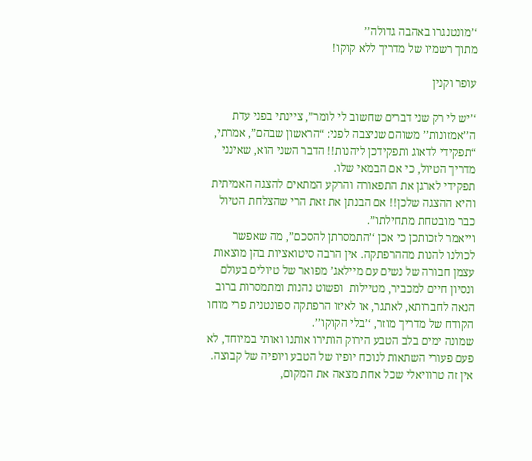‘’מונטנגרו באהבה גדולה’’
מתוך רשמיו של מדריך ללא קוקו!

עופר וקנין

‘’יש לי רק שני דברים שחשוב לי לומר”, ציינתי בפני עדת ה’’אמזונות’’ משוהם שניצבה לפני: “הראשון שבהם”, אמרתי, “תפקידי לדאוג ותפקידכן ליהנות!! הדבר השני הוא, שאינני מדריך הטיול, כי אם הבמאי שלו.
תפקידי לארגן את התפאורה והרקע המתאים להצגה האמיתית והיא ההצגה שלכן!! אם הבנתן את זאת הרי שהצלחת הטיול כבר מובטחת מתחילתו”.
וייאמר לזכותכן כי אכן ‘’התמסרתן להסכם”, מה שאפשר לכולנו להנות מההרפתקה. אין הרבה סיטואציות בהן מוצאות עצמן חבורה של נשים עם מיילאג’ מפואר של טיולים בעולם  ונסיון חיים למכביר, מטיילות  ופשוט נהנות ומתמסרות ברוב הנאה לחברותא, לאתגר, או לאיזו הרפתקה ספונטנית פרי מוחו הקודח של מדריך מוזר, ‘’בלי הקוקו’’.
שמונה ימים בלב הטבע הירוק הותירו אותנו ואותי במיוחד, לא פעם פעורי השתאות לנוכח יופיו של הטבע ויופיה של קבוצה. אין זה טרוויאלי שכל אחת מצאה את המקום,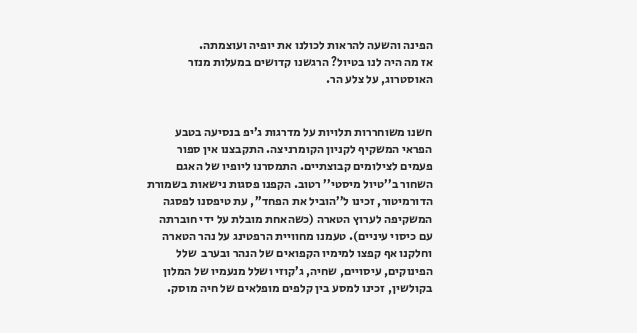הפינה והשעה להראות לכולנו את יופיה ועוצמתה.
אז מה היה לנו בטיול? הרגשנו קדושים במעלות מנזר האוסטרוג, על צלע הר.


חשנו משוחררות תלויות על מדרגות ג’יפ בנסיעה בטבע הפראי המשקיף לקניון הקומרניצה. התקבצנו אין ספור פעמים לצילומים קבוצתיים. התמסרנו ליופיו של האגם השחור ב’’טיול מיסטי’’ רטוב. הקפנו פסגות נישאות בשמורת הדורמיטור, זכינו ל’’הוביל את הפחד’’, עת טיפסנו לפסגה המשקיפה לערוץ הטארה (כשהאחת מובלת על ידי חוברתה עם כיסוי עיניים). טעמנו מחוויית הרפטינג על נהר הטארה וחלקנו אף קפצו למימיו הקפואים של הנהר ובערב  שלל הפינוקים, עיסויים, שחיה, ג’קוזי ושלל מנעמיו של המלון בקולשין, זכינו למסע בין קלפים מופלאים של חיה מוסק.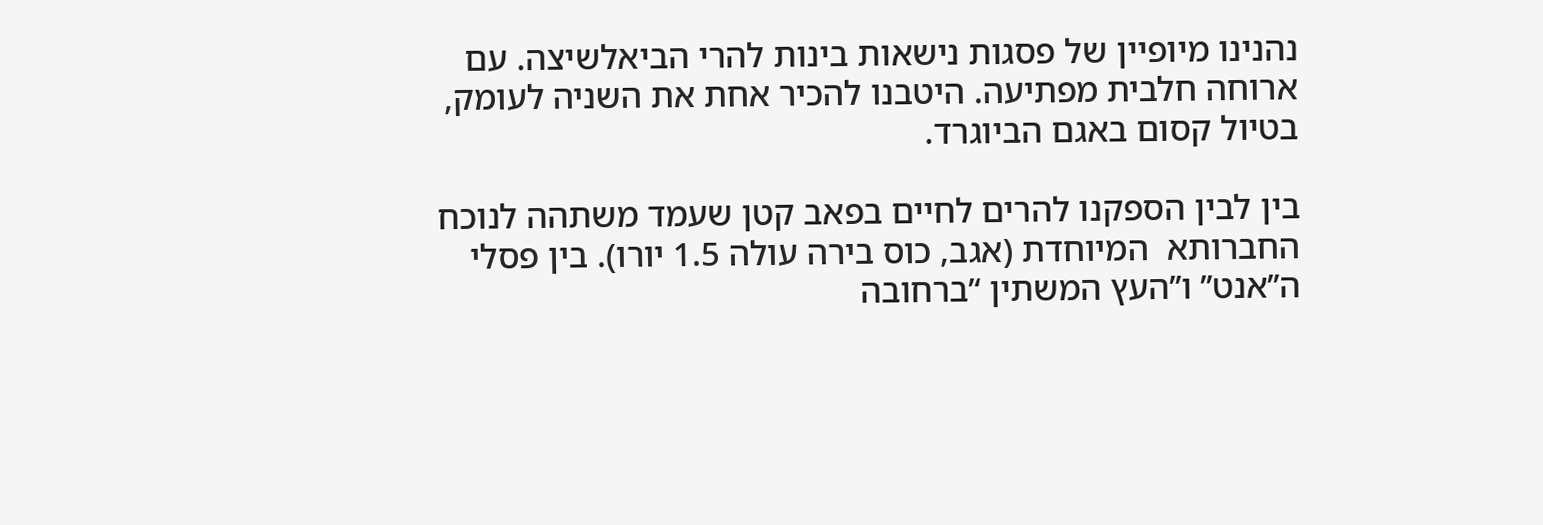נהנינו מיופיין של פסגות נישאות בינות להרי הביאלשיצה. עם ארוחה חלבית מפתיעה. היטבנו להכיר אחת את השניה לעומק, בטיול קסום באגם הביוגרד.

בין לבין הספקנו להרים לחיים בפאב קטן שעמד משתהה לנוכח החברותא  המיוחדת (אגב, כוס בירה עולה 1.5 יורו). בין פסלי ה’’אנט’’ ו’’העץ המשתין ‘’ברחובה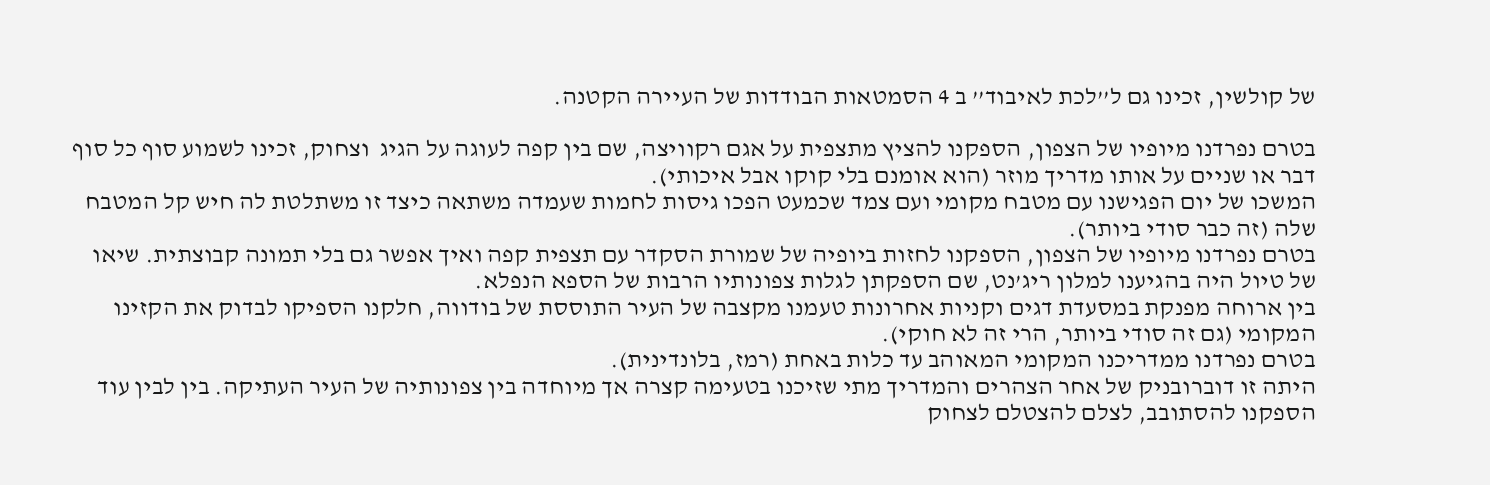של קולשין, זכינו גם ל’’לכת לאיבוד’’ ב 4 הסמטאות הבודדות של העיירה הקטנה.

בטרם נפרדנו מיופיו של הצפון, הספקנו להציץ מתצפית על אגם רקוויצה, שם בין קפה לעוגה על הגיג  וצחוק, זכינו לשמוע סוף כל סוף דבר או שניים על אותו מדריך מוזר (הוא אומנם בלי קוקו אבל איכותי).
המשכו של יום הפגישנו עם מטבח מקומי ועם צמד שכמעט הפכו גיסות לחמות שעמדה משתאה כיצד זו משתלטת לה חיש קל המטבח שלה (זה כבר סודי ביותר).
בטרם נפרדנו מיופיו של הצפון, הספקנו לחזות ביופיה של שמורת הסקדר עם תצפית קפה ואיך אפשר גם בלי תמונה קבוצתית. שיאו של טיול היה בהגיענו למלון ריג’נט, שם הספקתן לגלות צפונותיו הרבות של הספא הנפלא.
בין ארוחה מפנקת במסעדת דגים וקניות אחרונות טעמנו מקצבה של העיר התוססת של בודווה, חלקנו הספיקו לבדוק את הקזינו המקומי (גם זה סודי ביותר, הרי זה לא חוקי).
בטרם נפרדנו ממדריכנו המקומי המאוהב עד כלות באחת (רמז, בלונדינית).
היתה זו דוברובניק של אחר הצהרים והמדריך מתי שזיכנו בטעימה קצרה אך מיוחדה בין צפונותיה של העיר העתיקה. בין לבין עוד הספקנו להסתובב, לצלם להצטלם לצחוק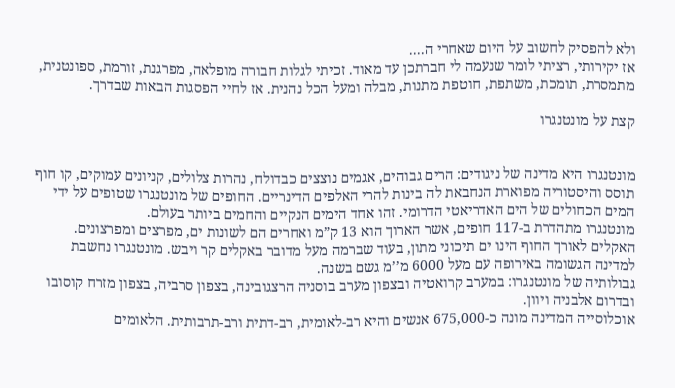ולא להפסיק לחשוב על היום שאחרי ה....
אז יקירותי, רציתי לומר שנעמה לי חברתכן עד מאוד. זכיתי לגלות חבורה מופלאה, מפרגנת, זורמת, ספונטנית, מתמסרת, תומכת, משתפת, חוטפת מתנות, מבלה ומעל הכל נהנית. אז לחיי הפסגות הבאות שבדרך.

קצת על מונטנגרו


מונטנגרו היא מדינה של ניגודים: הרים גבוהים, אגמים נוצצים כבדולח, נהרות צלולים, קניונים עמוקים, קו חוף תוסס והיסטוריה מפוארת הנחבאת לה בינות להרי האלפים הדינריים. החופים של מונטנגרו שטופים על ידי המים הכחולים של הים האדריאטי הדרומי. זהו אחד הימים הנקיים והחמים ביותר בעולם.
מונטנגרו מתהדרת ב-117 חופים, אשר הארוך הוא 13 ק”מ ואחרים הם לשונות ים, מפרצים ומפרצונים. האקלים לאורך החוף הינו ים תיכוני מתון, בעוד שברמה מעל מדובר באקלים קר ויבש. מונטנגרו נחשבת למדינה הגשומה באירופה עם מעל 6000 מ’’מ גשם בשנה.
גבולותיה של מונטנגרו: במערב קרואטיה ובצפון מערב בוסניה הרצגובינה, בצפון סרביה, בצפון מזרח קוסובו ובדרום אלבניה ויוון.
אוכלוסייה המדינה מונה כ-675,000 אנשים והיא רב-לאומית, רב-דתית ורב-תרבותית. הלאומים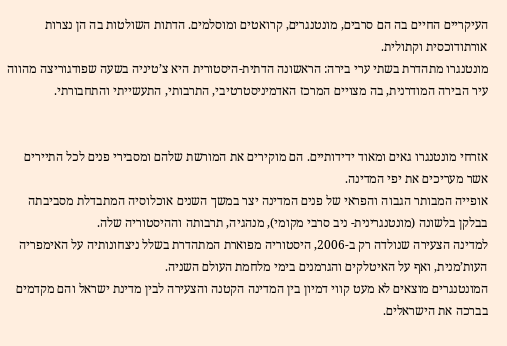העיקריים החיים בה הם סרבים, מונטנגרים, קרואטים ומוסלמים. הדתות השולטות בה הן נצרות אורתודוכסית וקתולית.
מונטנגרו מתהדרת בשתי ערי בירה: הראשונה הדתית-היסטורית היא צ’טיניה בשעה שפודגוריצה מהווה עיר הבירה המודרנית, בה מצויים המרכז האדמיניסטרטיבי, התרבותי, התעשייתי והתחבורתי.


אזרחי מונטנגרו גאים ומאוד ידידותיים. הם מוקירים את המורשת שלהם ומסבירי פנים לכל התיירים אשר מעריכים את יפי המדינה.
אופייה המבותר הגבוה והפראי של פנים המדינה יצר במשך השנים אוכלוסיה המתבדלת מסביבתה בבלקן בלשונה (מונטנגרינית- ניב סרבי מקומי), מנהגיה, תרבותה וההיסטוריה שלה.
למדינה הצעירה שנולדה רק ב-2006, היסטוריה מפוארת המתהדרת בשלל ניצחונותיה על האימפריה העות’מנית, ואף על האיטלקים והגרמנים בימי מלחמת העולם השניה.
המונטנגרים מוצאים לא מעט קווי דמיון בין המדינה הקטנה והצעירה לבין מדינת ישראל והם מקדמים בברכה את הישראלים.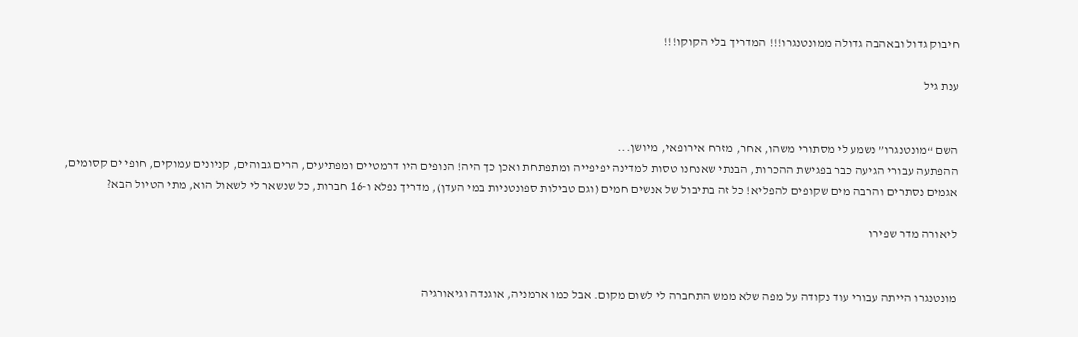חיבוק גדול ובאהבה גדולה ממונטנגרו!!! המדריך בלי הקוקו!!!

ענת גיל


השם “מונטנגרו” נשמע לי מסתורי משהו, אחר, מזרח אירופאי, מיושן...
ההפתעה עבורי הגיעה כבר בפגישת ההכרות, הבנתי שאנחנו טסות למדינה יפיפייה ומתפתחת ואכן כך היה! הנופים היו דרמטיים ומפתיעים, הרים גבוהים, קניונים עמוקים, חופי ים קסומים, אגמים נסתרים והרבה מים שקופים להפליא! כל זה בתיבול של אנשים חמים (וגם טבילות ספונטניות במי העדן), מדריך נפלא ו-16 חברות, כל שנשאר לי לשאול הוא, מתי הטיול הבא?

ליאורה מדר שפירו


מונטנגרו הייתה עבורי עוד נקודה על מפה שלא ממש התחברה לי לשום מקום. אבל כמו ארמניה, אוגנדה וגיאורגיה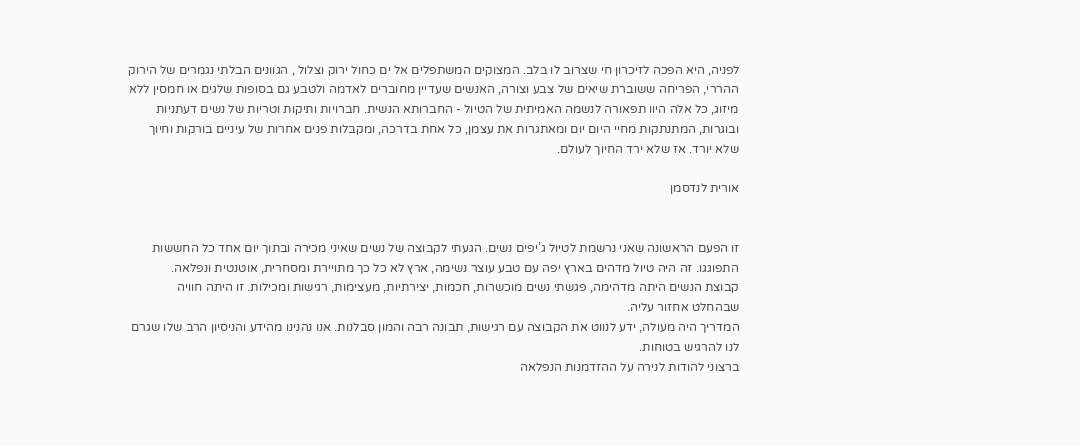לפניה, היא הפכה לזיכרון חי שצרוב לו בלב. המצוקים המשתפלים אל ים כחול ירוק וצלול , הגוונים הבלתי נגמרים של הירוק ההררי, הפריחה ששוברת שיאים של צבע וצורה, האנשים שעדיין מחוברים לאדמה ולטבע גם בסופות שלגים או חמסין ללא מיזוג, כל אלה היוו תפאורה לנשמה האמיתית של הטיול - החברותא הנשית. חברויות ותיקות וטריות של נשים דעתניות ובוגרות, המתנתקות מחיי היום יום ומאתגרות את עצמן, כל אחת בדרכה, ומקבלות פנים אחרות של עיניים בורקות וחיוך שלא יורד. אז שלא ירד החיוך לעולם.

אורית לנדסמן


זו הפעם הראשונה שאני נרשמת לטיול ג’יפים נשים. הגעתי לקבוצה של נשים שאיני מכירה ובתוך יום אחד כל החששות התפוגגו. זה היה טיול מדהים בארץ יפה עם טבע עוצר נשימה, ארץ לא כל כך מתויירת ומסחרית, אוטנטית ונפלאה.
קבוצת הנשים היתה מדהימה, פגשתי נשים מוכשרות, חכמות, יצירתיות, מעצימות, רגישות ומכילות. זו היתה חוויה שבהחלט אחזור עליה.
המדריך היה מעולה, ידע לנווט את הקבוצה עם רגישות, תבונה רבה והמון סבלנות. אנו נהנינו מהידע והניסיון הרב שלו שגרם לנו להרגיש בטוחות.
ברצוני להודות לנירה על ההזדמנות הנפלאה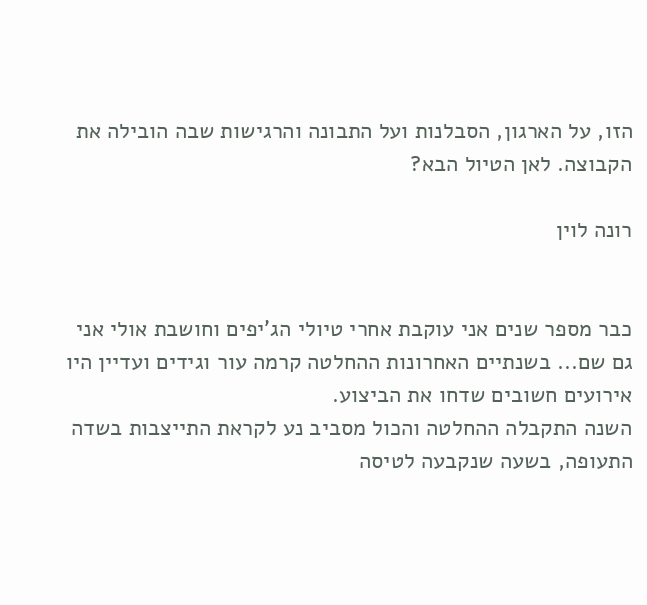הזו, על הארגון, הסבלנות ועל התבונה והרגישות שבה הובילה את הקבוצה. לאן הטיול הבא?

רונה לוין


כבר מספר שנים אני עוקבת אחרי טיולי הג’יפים וחושבת אולי אני גם שם... בשנתיים האחרונות ההחלטה קרמה עור וגידים ועדיין היו אירועים חשובים שדחו את הביצוע.
השנה התקבלה ההחלטה והכול מסביב נע לקראת התייצבות בשדה התעופה, בשעה שנקבעה לטיסה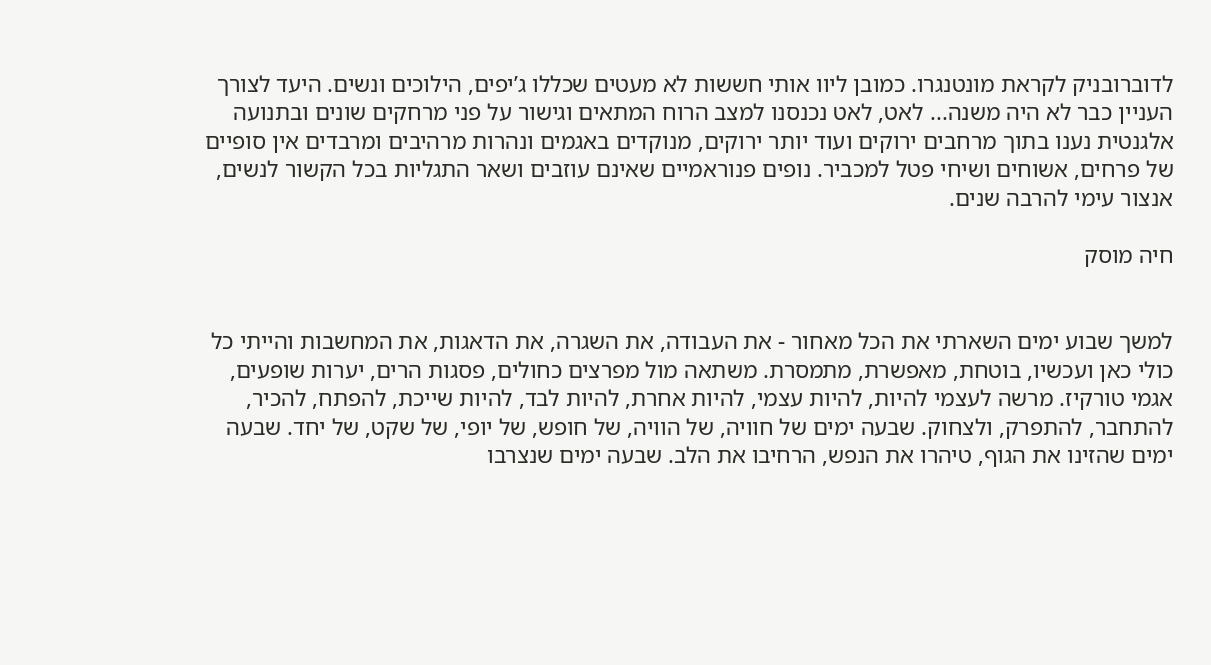לדוברובניק לקראת מונטנגרו. כמובן ליוו אותי חששות לא מעטים שכללו ג’יפים, הילוכים ונשים. היעד לצורך העניין כבר לא היה משנה... לאט, לאט נכנסנו למצב הרוח המתאים וגישור על פני מרחקים שונים ובתנועה אלגנטית נענו בתוך מרחבים ירוקים ועוד יותר ירוקים, מנוקדים באגמים ונהרות מרהיבים ומרבדים אין סופיים של פרחים, אשוחים ושיחי פטל למכביר. נופים פנוראמיים שאינם עוזבים ושאר התגליות בכל הקשור לנשים, אנצור עימי להרבה שנים.

חיה מוסק


למשך שבוע ימים השארתי את הכל מאחור - את העבודה, את השגרה, את הדאגות, את המחשבות והייתי כל כולי כאן ועכשיו, בוטחת, מאפשרת, מתמסרת. משתאה מול מפרצים כחולים, פסגות הרים, יערות שופעים, אגמי טורקיז. מרשה לעצמי להיות, להיות עצמי, להיות אחרת, להיות לבד, להיות שייכת, להפתח, להכיר, להתחבר, להתפרק, ולצחוק. שבעה ימים של חוויה, של הוויה, של חופש, של יופי, של שקט, של יחד. שבעה ימים שהזינו את הגוף, טיהרו את הנפש, הרחיבו את הלב. שבעה ימים שנצרבו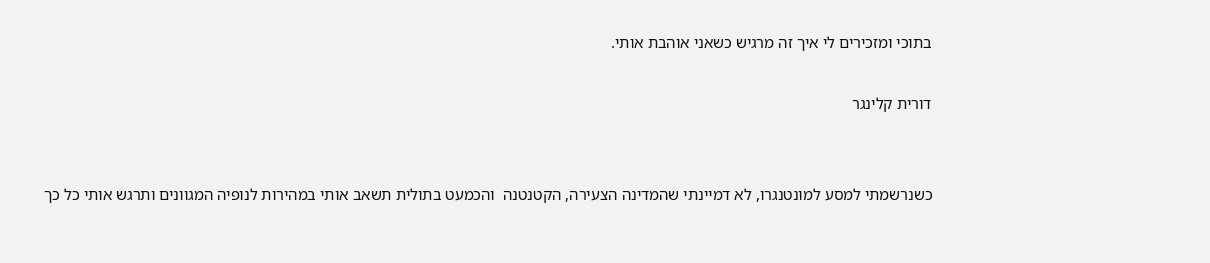בתוכי ומזכירים לי איך זה מרגיש כשאני אוהבת אותי.

דורית קלינגר


כשנרשמתי למסע למונטנגרו, לא דמיינתי שהמדינה הצעירה, הקטנטנה  והכמעט בתולית תשאב אותי במהירות לנופיה המגוונים ותרגש אותי כל כך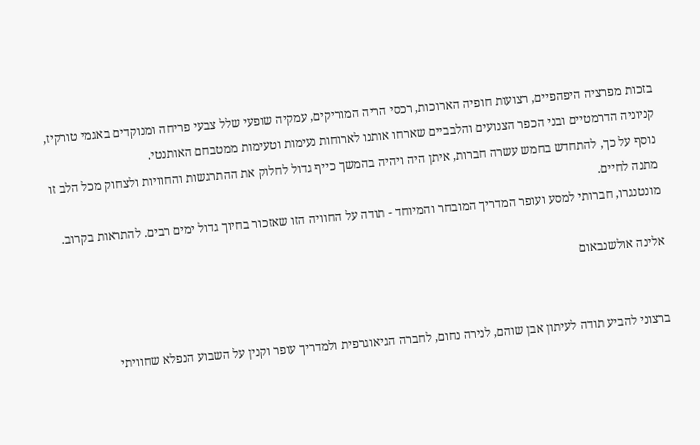בזכות מפרציה היפהפיים, רצועות חופיה הארוכות, רכסי הריה המוריקים, עמקיה שופעי שלל צבעי פריחה ומנוקדים באגמי טורקיז, קניוניה הדרמטיים ובני הכפר הצנועים והלבביים שארחו אותנו לארוחות נעימות וטעימות ממטבחם האותנטי.
נוסף על כך, להתחדש בחמש עשרה חברות, איתן היה ויהיה בהמשך כייף גדול לחלוק את ההתרגשות והחוויות ולצחוק מכל הלב זו מתנה לחיים.
מונטנגרו, חברותי למסע ועופר המדריך המובחר והמיוחד - תודה על החוויה הזו שאזכור בחיוך גדול ימים רבים. להתראות בקרוב.

אלינה אולשנבאום


ברצוני להביע תודה לעיתון אבן שוהם, לנירה נחום, לחברה הגיאוגרפית ולמדריך עופר וקנין על השבוע הנפלא שחוויתי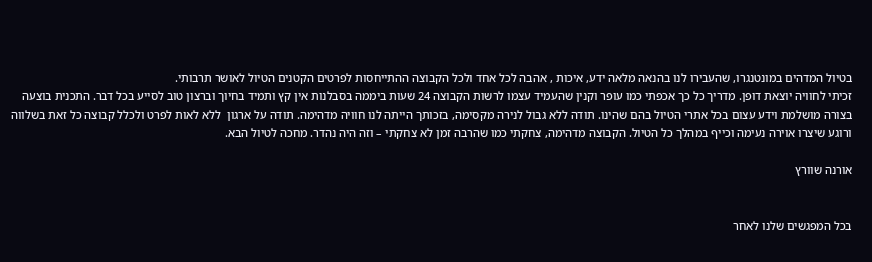בטיול המדהים במונטנגרו, שהעבירו לנו בהנאה מלאה ידע, איכות , אהבה לכל אחד ולכל הקבוצה ההתייחסות לפרטים הקטנים הטיול לאושר תרבותי.
זכיתי לחוויה יוצאת דופן. מדריך כל כך אכפתי כמו עופר וקנין שהעמיד עצמו לרשות הקבוצה 24 שעות ביממה בסבלנות אין קץ ותמיד בחיוך וברצון טוב לסייע בכל דבר. התכנית בוצעה בצורה מושלמת וידע עצום בכל אתרי הטיול בהם שהינו. תודה ללא גבול לנירה מקסימה, בזכותך הייתה לנו חוויה מדהימה. תודה על ארגון  ללא לאות לפרט ולכלל קבוצה כל זאת בשלווה ורוגע שיצרו אוירה נעימה וכייף במהלך כל הטיול. הקבוצה מדהימה, צחקתי כמו שהרבה זמן לא צחקתי – וזה היה נהדר. מחכה לטיול הבא.

אורנה שוורץ


בכל המפגשים שלנו לאחר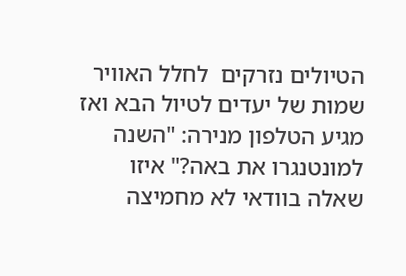הטיולים נזרקים  לחלל האוויר שמות של יעדים לטיול הבא ואז מגיע הטלפון מנירה: "השנה למונטנגרו את באה?" איזו שאלה בוודאי לא מחמיצה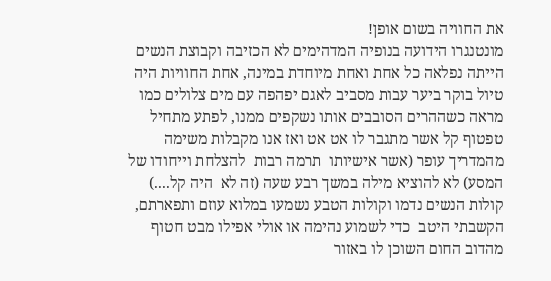את החוויה בשום אופן!
מונטנגרו הידועה בנופיה המדהימים לא הכזיבה וקבוצת הנשים הייתה נפלאה כל אחת ואחת מיוחדת במינה, אחת החוויות היה טיול בוקר ביער עבות מסביב לאגם יפהפה עם מים צלולים כמו מראה כשההרים הסובבים אותו נשקפים ממנו, לפתע מתחיל טפטוף קל אשר מתגבר לו אט אט ואז אנו מקבלות משימה מהמדריך עופר (אשר אישיותו  תרמה רבות  להצלחת וייחודו של המסע) לא להוציא מילה במשך רבע שעה (זה לא  היה קל....) קולות הנשים נדמו וקולות הטבע נשמעו במלוא עוזם ותפארתם, הקשבתי היטב  כדי לשמוע נהימה או אולי אפילו מבט חטוף מהדוב החום השוכן לו באזור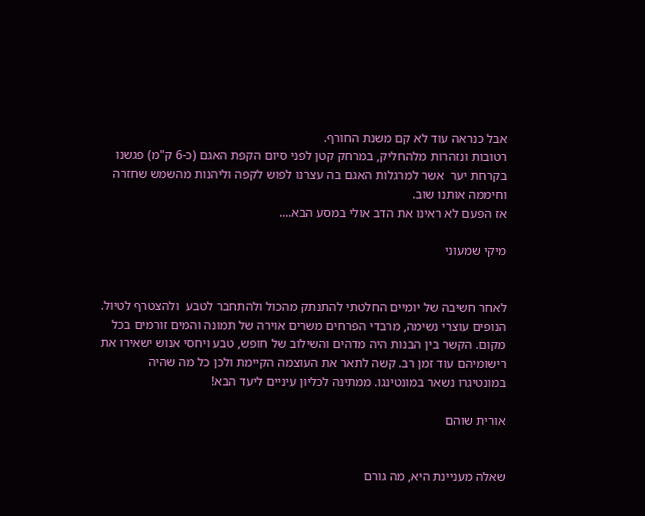אבל כנראה עוד לא קם משנת החורף.
רטובות ונזהרות מלהחליק, במרחק קטן לפני סיום הקפת האגם (כ-6 ק"מ) פגשנו בקרחת יער  אשר למרגלות האגם בה עצרנו לפוש לקפה וליהנות מהשמש שחזרה וחיממה אותנו שוב.
אז הפעם לא ראינו את הדב אולי במסע הבא....

מיקי שמעוני


לאחר חשיבה של יומיים החלטתי להתנתק מהכול ולהתחבר לטבע  ולהצטרף לטיול. הנופים עוצרי נשימה, מרבדי הפרחים משרים אוירה של תמונה והמים זורמים בכל מקום. הקשר בין הבנות היה מדהים והשילוב של חופש, טבע ויחסי אנוש ישאירו את רישומיהם עוד זמן רב. קשה לתאר את העוצמה הקיימת ולכן כל מה שהיה במונטיגרו נשאר במונטינגו. ממתינה לכליון עיניים ליעד הבא!

אורית שוהם


שאלה מעניינת היא, מה גורם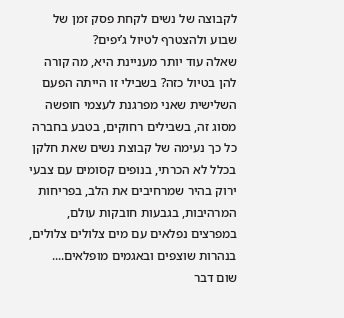לקבוצה של נשים לקחת פסק זמן של שבוע ולהצטרף לטיול ג’יפים?
שאלה עוד יותר מעניינת היא, מה קורה להן בטיול כזה? בשבילי זו הייתה הפעם השלישית שאני מפרגנת לעצמי חופשה מסוג זה, בשבילים רחוקים, בטבע בחברה כל כך נעימה של קבוצת נשים שאת חלקן בכלל לא הכרתי, בנופים קסומים עם צבעי ירוק בהיר שמרחיבים את הלב, בפריחות המרהיבות, בגבעות חובקות עולם, במפרצים נפלאים עם מים צלולים צלולים, בנהרות שוצפים ובאגמים מופלאים....
שום דבר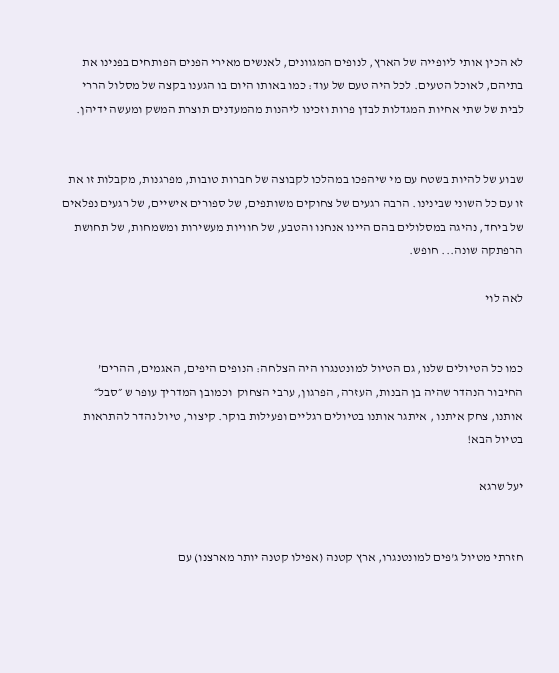לא הכין אותי ליופייה של הארץ, לנופים המגוונים, לאנשים מאירי הפנים הפותחים בפנינו את בתיהם, לאוכל הטעים. לכל היה טעם של עוד: כמו באותו היום בו הגענו בקצה של מסלול הררי לבית של שתי אחיות המגדלות לבדן פרות וזכינו ליהנות מהמעדנים תוצרת המשק ומעשה ידיהן.


שבוע של להיות בשטח עם מי שיהפכו במהלכו לקבוצה של חברות טובות, מפרגנות, מקבלות זו את זו עם כל השוני שבינינו. הרבה רגעים של צחוקים משותפים, של ספורים אישיים, של רגעים נפלאים של ביחד, נהיגה במסלולים בהם היינו אנחנו והטבע, של חוויות מעשירות ומשמחות, של תחושת הרפתקה שונה... חופש.

לאה לוי


כמו כל הטיולים שלנו, גם הטיול למונטנגרו היה הצלחה: הנופים היפים, האגמים, ההרים’ החיבור הנהדר שהיה בן הבנות, העזרה, הפרגון, ערבי הצחוק  וכמובן המדריך עופר ש ״סבל״ אותנו, צחק איתנו , איתגר אותנו בטיולים רגליים ופעילות בוקר. קיצור, טיול נהדר להתראות בטיול הבא!

יעל שרגא


חזרתי מטיול ג'פים למונטנגרו, ארץ קטנה (אפילו קטנה יותר מארצנו) עם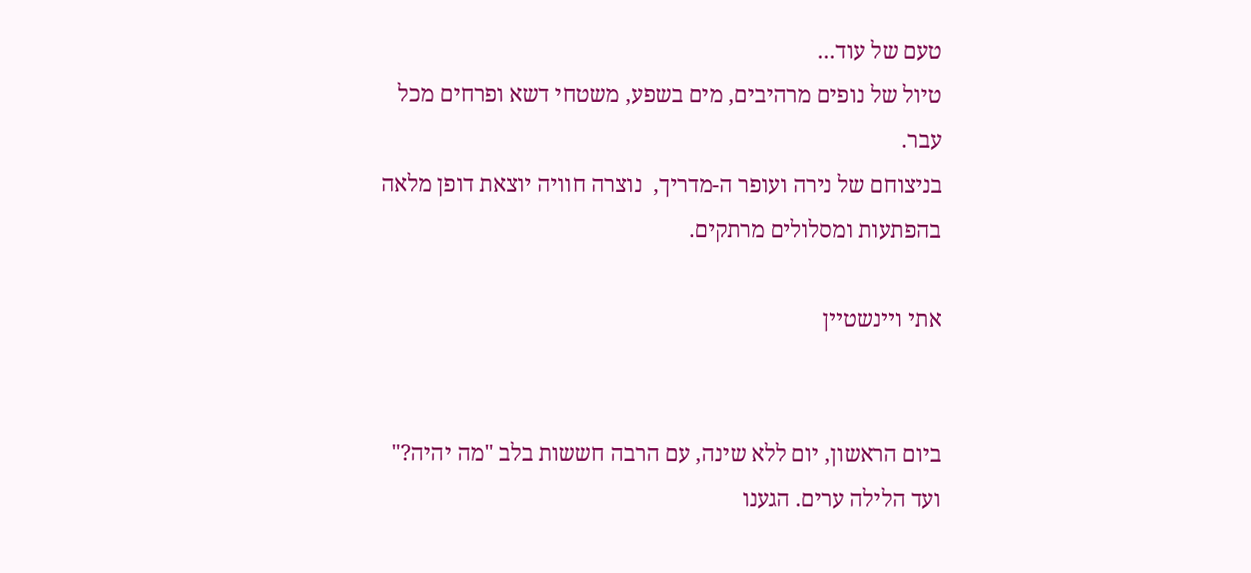טעם של עוד...
טיול של נופים מרהיבים, מים בשפע, משטחי דשא ופרחים מכל עבר.
בניצוחם של נירה ועופר ה-מדריך,  נוצרה חוויה יוצאת דופן מלאה בהפתעות ומסלולים מרתקים.

אתי ויינשטיין


ביום הראשון, יום ללא שינה, עם הרבה חששות בלב "מה יהיה?" ועד הלילה ערים. הגענו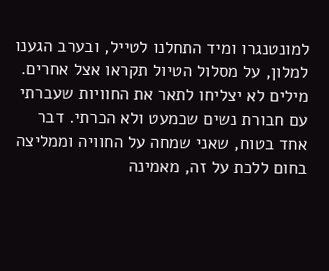למונטנגרו ומיד התחלנו לטייל, ובערב הגענו למלון, על מסלול הטיול תקראו אצל אחרים. מילים לא יצליחו לתאר את החוויות שעברתי עם חבורת נשים שכמעט ולא הכרתי. דבר אחד בטוח, שאני שמחה על החוויה וממליצה בחום ללכת על זה, מאמינה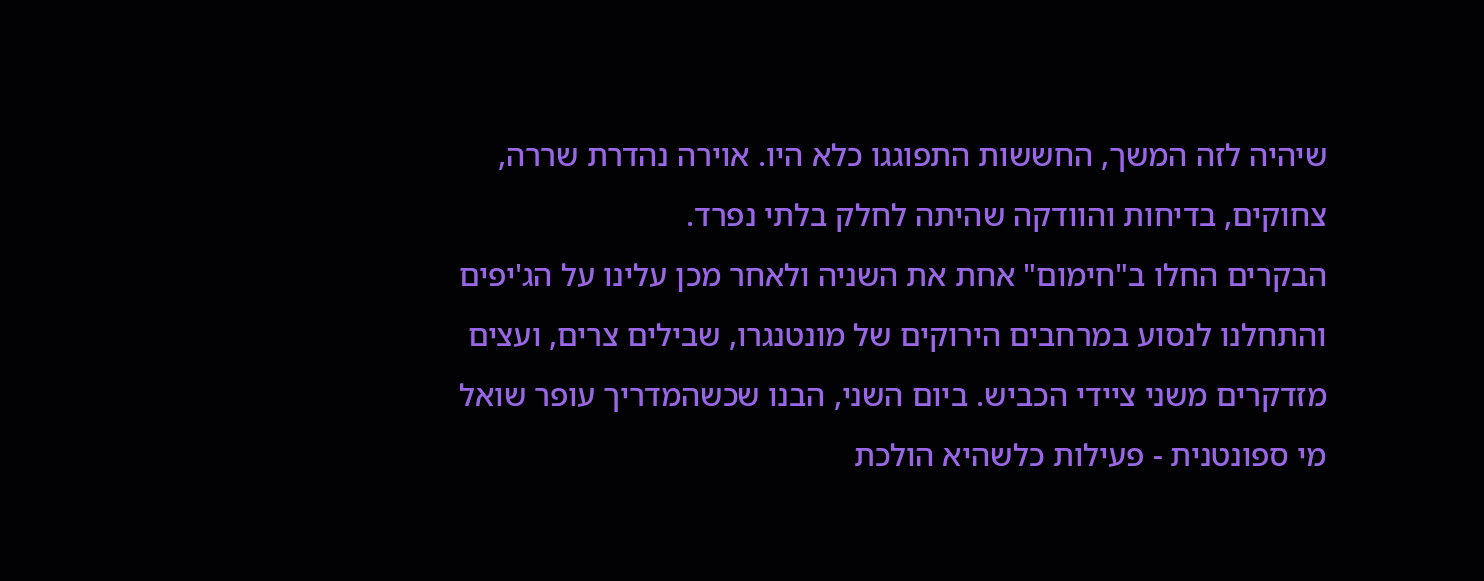שיהיה לזה המשך, החששות התפוגגו כלא היו. אוירה נהדרת שררה, צחוקים, בדיחות והוודקה שהיתה לחלק בלתי נפרד.
הבקרים החלו ב"חימום" אחת את השניה ולאחר מכן עלינו על הג'יפים והתחלנו לנסוע במרחבים הירוקים של מונטנגרו, שבילים צרים, ועצים מזדקרים משני ציידי הכביש. ביום השני, הבנו שכשהמדריך עופר שואל מי ספונטנית - פעילות כלשהיא הולכת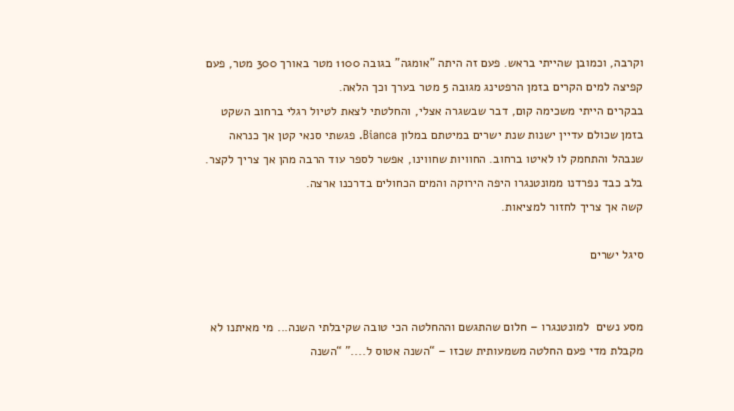וקרבה, וכמובן שהייתי בראש. פעם זה היתה "אומגה" בגובה 1100 מטר באורך 300 מטר, פעם קפיצה למים הקרים בזמן הרפטינג מגובה 5 מטר בערך וכך הלאה.
בבקרים הייתי משכימה קום, דבר שבשגרה אצלי, והחלטתי לצאת לטיול רגלי ברחוב השקט בזמן שכולם עדיין ישנות שנת ישרים במיטתם במלון Bianca. פגשתי סנאי קטן אך כנראה שנבהל והתחמק לו לאיטו ברחוב. החוויות שחווינו, אפשר לספר עוד הרבה מהן אך צריך לקצר.
בלב כבד נפרדנו ממונטנגרו היפה הירוקה והמים הכחולים בדרכנו ארצה.
קשה אך צריך לחזור למציאות.

סיגל ישרים


מסע נשים  למונטנגרו – חלום שהתגשם וההחלטה הכי טובה שקיבלתי השנה... מי מאיתנו לא מקבלת מדי פעם החלטה משמעותית שכזו – “השנה אטוס ל....” “השנה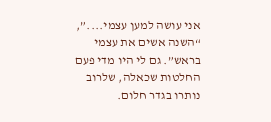אני עושה למען עצמי....”, “השנה אשים את עצמי בראש”. גם לי היו מדי פעם החלטות שכאלה, שלרוב נותרו בגדר חלום.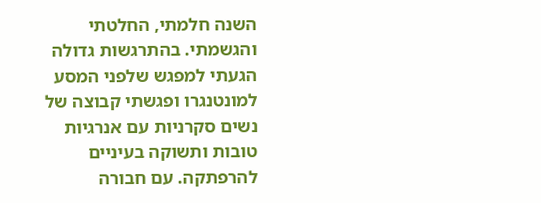השנה חלמתי, החלטתי והגשמתי. בהתרגשות גדולה הגעתי למפגש שלפני המסע למונטנגרו ופגשתי קבוצה של נשים סקרניות עם אנרגיות טובות ותשוקה בעיניים להרפתקה. עם חבורה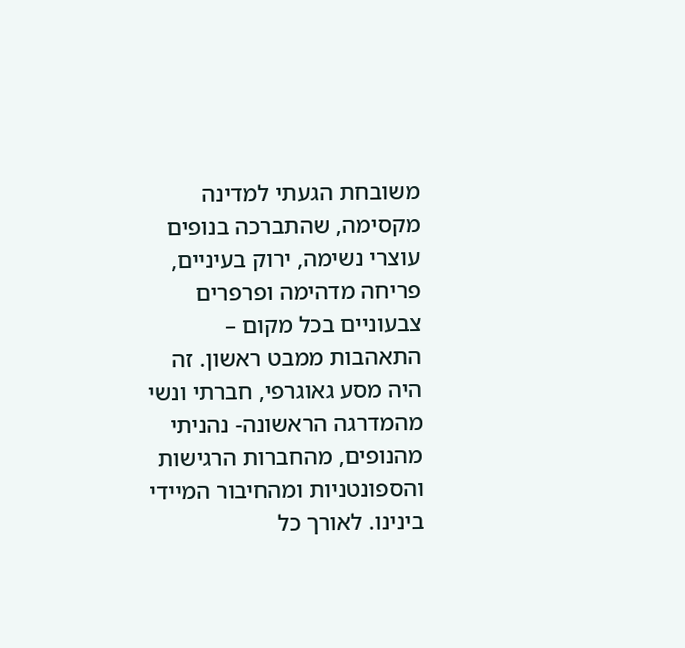משובחת הגעתי למדינה מקסימה, שהתברכה בנופים עוצרי נשימה, ירוק בעיניים, פריחה מדהימה ופרפרים צבעוניים בכל מקום – התאהבות ממבט ראשון. זה היה מסע גאוגרפי, חברתי ונשי מהמדרגה הראשונה- נהניתי מהנופים, מהחברות הרגישות והספונטניות ומהחיבור המיידי בינינו. לאורך כל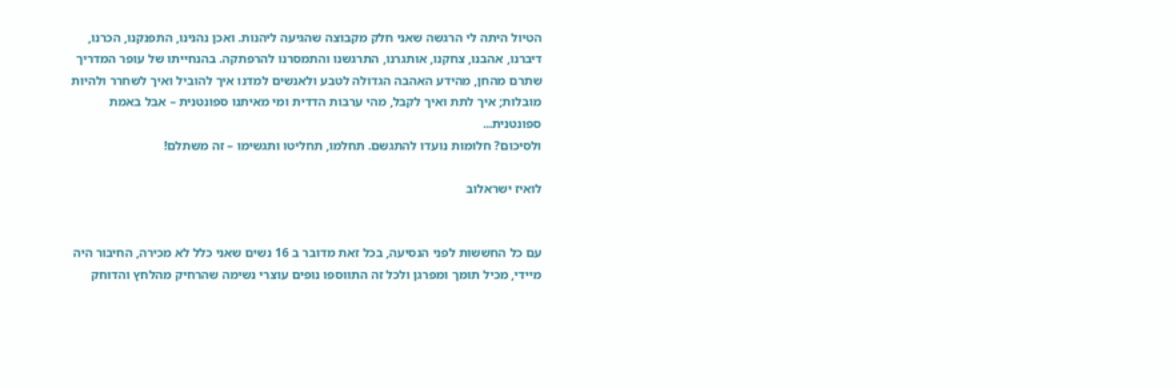הטיול היתה לי הרגשה שאני חלק מקבוצה שהגיעה ליהנות. ואכן נהנינו, התפנקנו, הכרנו, דיברנו, אהבנו, צחקנו, אותגרנו, התרגשנו והתמסרנו להרפתקה. בהנחייתו של עופר המדריך שתרם מהחן, מהידע האהבה הגדולה לטבע ולאנשים למדנו איך להוביל ואיך לשחרר ולהיות מובלות; איך לתת ואיך לקבל, מהי ערבות הדדית ומי מאיתנו ספונטנית – אבל באמת ספונטנית...
ולסיכום? חלומות נועדו להתגשם. תחלמו, תחליטו ותגשימו – זה משתלם!

לואיז ישראלוב


עם כל החששות לפני הנסיעה, בכל זאת מדובר ב 16 נשים שאני כלל לא מכירה, החיבור היה מיידי, מכיל תומך ומפרגן ולכל זה התווספו נופים עוצרי נשימה שהרחיק מהלחץ והדוחק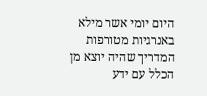היום יומי אשר מילא באנרגיות מטורפות  המדריך שהיה יוצא מן הכלל עם ידע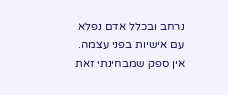נרחב ובכלל אדם נפלא עם אישיות בפני עצמה.
אין ספק שמבחינתי זאת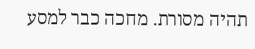תהיה מסורת. מחכה כבר למסע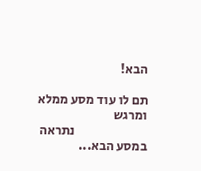הבא!

תם לו עוד מסע ממלא ומרגש
                            נתראה במסע הבא...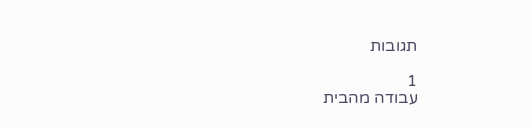תגובות

1
עבודה מהבית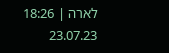לארה | 18:26   23.07.23